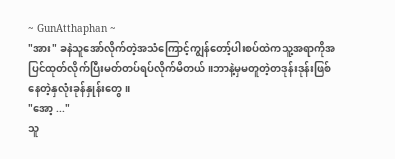~ GunAtthaphan ~
"အား" ခနဲသူအော်လိုက်တဲ့အသံကြောင့်ကျွန်တော့်ပါးစပ်ထဲကသူ့အရာကိုအပြင်ထုတ်လိုက်ပြီးမတ်တပ်ရပ်လိုက်မိတယ်။ဘာနဲ့မှမတူတဲ့တဒုန်းဒုန်းဖြစ်နေတဲ့နှလုံးခုန်နှုန်းတွေ။
"အော့ ..."
သူ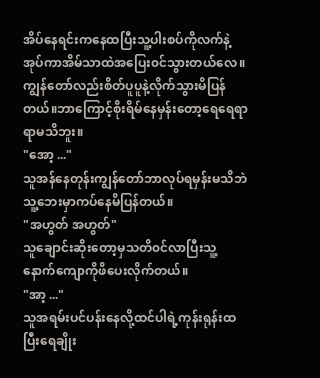အိပ်နေရင်းကနေထပြီးသူ့ပါးစပ်ကိုလက်နဲ့အုပ်ကာအိမ်သာထဲအပြေး၀င်သွားတယ်လေ။ကျွန်တော်လည်းစိတ်ပူပူနဲ့လိုက်သွားမိပြန်တယ်။ဘာကြောင့်စိုးရိမ်နေမှန်းတော့ရေရေရာရာမသိဘူး။
"အော့ ..."
သူအန်နေတုန်းကျွန်တော်ဘာလုပ်ရမှန်းမသိဘဲသူ့ဘေးမှာကပ်နေမိပြန်တယ်။
"အဟွတ် အဟွတ်"
သူချောင်းဆိုးတော့မှသတိ၀င်လာပြီးသူ့နောက်ကျောကိုဖိပေးလိုက်တယ်။
"အာ့ ..."
သူအရမ်းပင်ပန်းနေလို့ထင်ပါရဲ့ကုန်းရုန်းထပြီးရေချိုး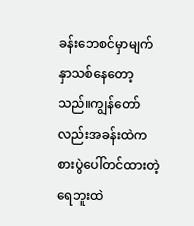ခန်းဘေစင်မှာမျက်နှာသစ်နေတော့သည်။ကျွန်တော်လည်းအခန်းထဲကစားပွဲပေါ်တင်ထားတဲ့ရေဘူးထဲ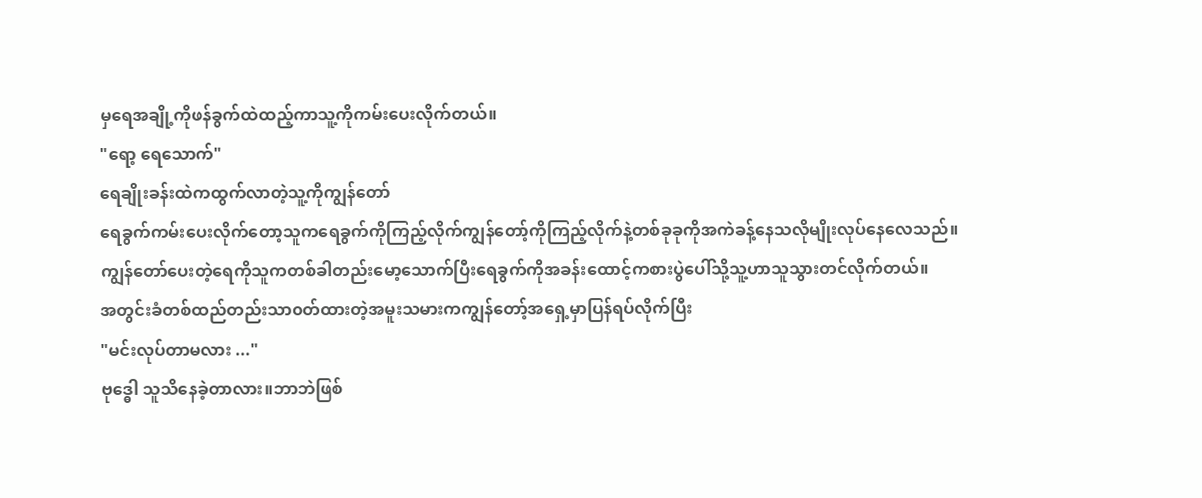မှရေအချို့ကိုဖန်ခွက်ထဲထည့်ကာသူ့ကိုကမ်းပေးလိုက်တယ်။
"ရော့ ရေသောက်"
ရေချိုးခန်းထဲကထွက်လာတဲ့သူ့ကိုကျွန်တော်
ရေခွက်ကမ်းပေးလိုက်တော့သူကရေခွက်ကိုကြည့်လိုက်ကျွန်တော့်ကိုကြည့်လိုက်နဲ့တစ်ခုခုကိုအကဲခန့်နေသလိုမျိုးလုပ်နေလေသည်။
ကျွန်တော်ပေးတဲ့ရေကိုသူကတစ်ခါတည်းမော့သောက်ပြီးရေခွက်ကိုအခန်းထောင့်ကစားပွဲပေါ်သို့သူ့ဟာသူသွားတင်လိုက်တယ်။
အတွင်းခံတစ်ထည်တည်းသာ၀တ်ထားတဲ့အမူးသမားကကျွန်တော့်အရှေ့မှာပြန်ရပ်လိုက်ပြီး
"မင်းလုပ်တာမလား ..."
ဗုဒ္ဓေါ သူသိနေခဲ့တာလား။ဘာဘဲဖြစ်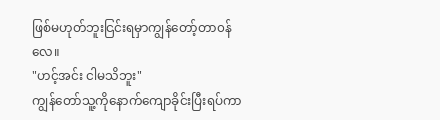ဖြစ်မဟုတ်ဘူးငြင်းရမှာကျွန်တော့်တာ၀န်လေ။
"ဟင့်အင်း ငါမသိဘူး"
ကျွန်တော်သူ့ကိုနောက်ကျောခိုင်းပြီးရပ်ကာ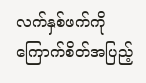လက်နှစ်ဖက်ကိုကြောက်စိတ်အပြည့်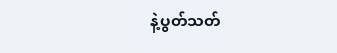နဲ့ပွတ်သတ်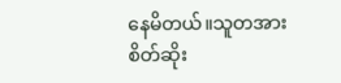နေမိတယ်။သူတအားစိတ်ဆိုး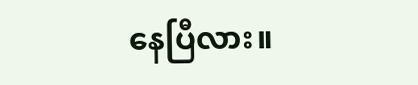နေပြီလား။